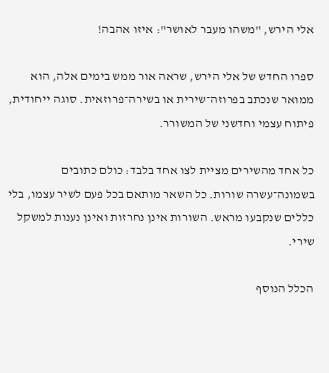אלי הירש, "משהו מעבר לאושר": איזו אהבה!

ספרו החדש של אלי הירש, שראה אור ממש בימים אלה, הוא ממואר שנכתב בפרוזה־שירית או בשירה־פרוזאית. סוגה ייחודית, פיתוח עצמי וחדשני של המשורר.

כל אחד מהשירים מציית לצו אחד בלבד: כולם כתובים בשמונה־עשרה שורות. כל השאר מותאם בכל פעם לשיר עצמו, בלי כללים שנקבעו מראש. השורות אינן נחרזות ואינן נענות למשקל שירי.

הכלל הנוסף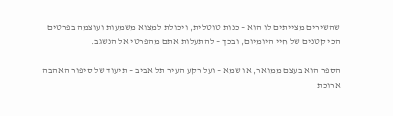שהשירים מצייתים לו הוא – כנות טוטלית, ויכולת למצוא משמעות ועוצמה בפרטים הכי קטנים של חיי היומיום, ובכך – להתעלות אתם מהפרטי אל הנשגב.

הספר הוא בעצם ממואר, או שמא – ועל רקע העיר תל אביב – תיעוד של סיפור האהבה ארוכת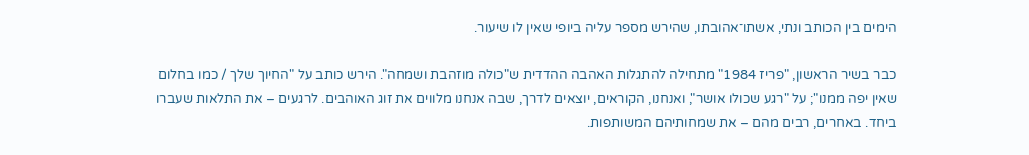הימים בין הכותב ונתי, אשתו־אהובתו, שהירש מספר עליה ביופי שאין לו שיעור.

כבר בשיר הראשון, "פריז 1984" מתחילה להתגלות האהבה ההדדית ש"כולה מוזהבת ושמחה". הירש כותב על "החיוך שלך / כמו בחלום שאין יפה ממנו"; על "רגע שכולו אושר", ואנחנו, הקוראים, יוצאים לדרך, שבה אנחנו מלווים את זוג האוהבים. לרגעים – את התלאות שעברו ביחד. באחרים, רבים מהם – את שמחותיהם המשותפות.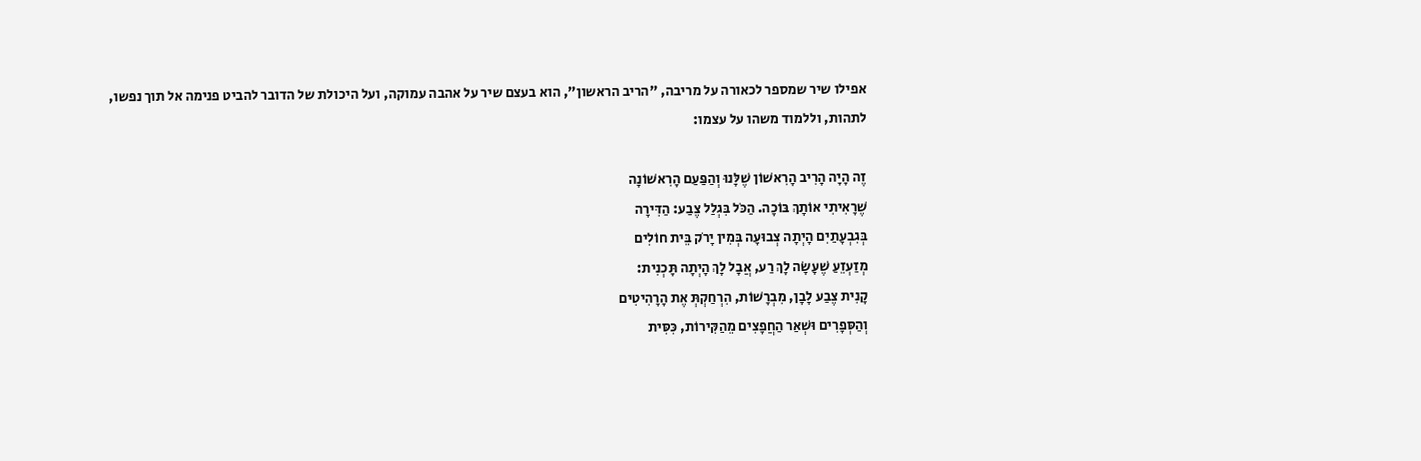אפילו שיר שמספר לכאורה על מריבה, "הריב הראשון", הוא בעצם שיר על אהבה עמוקה, ועל היכולת של הדובר להביט פנימה אל תוך נפשו, לתהות, וללמוד משהו על עצמו:

זֶה הָיָה הָרִיב הָרִאשׁוֹן שֶׁלָּנוּ וְהַפַּעַם הָרִאשׁוֹנָה
שֶׁרָאִיתִי אוֹתָךְ בּוֹכָה. הַכֹּל בִּגְלַל צֶבַע: הַדִּירָה
בְּגִבְעָתַיִם הָיְתָה צְבוּעָה בְּמִין יָרֹק בֵּית חוֹלִים
מְזַעְזֵעַ שֶׁעָשָׂה לָךְ רַע, אֲבָל לָךְ הָיְתָה תָּכְנִית:
קָנִית צֶבַע לָבָן, מִבְרָשׁוֹת, הִרְחַקְתְּ אֶת הָרָהִיטִים
וְהַסְּפָרִים וּשְׁאַר הַחֲפָצִים מֵהַקִּירוֹת, כִּסִּית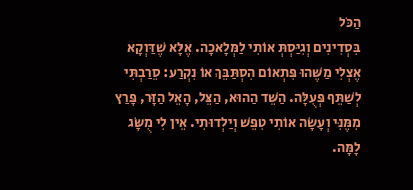הַכֹּל
בִּסְדִינִים וְגִיַּסְתְּ אוֹתִי לַמְּלָאכָה. אֶלָּא שֶׁדַּוְקָא
אֶצְלִי מַשֶּׁהוּ פִּתְאוֹם הִסְתַּבֵּךְ אוֹ נִקְרַע: סֵרַבְתִּי
לְשַׁתֵּף פְּעֻלָּה. הַשֵּׁד הַהוּא, הַצֵּל, הָאֵל הַזָּר, פָּרַץ
מִמֶּנִּי וְעָשָׂה אוֹתִי טִפֵּשׁ וְיַלְדוּתִי. אֵין לִי מֻשָּׂג
לָמָּה.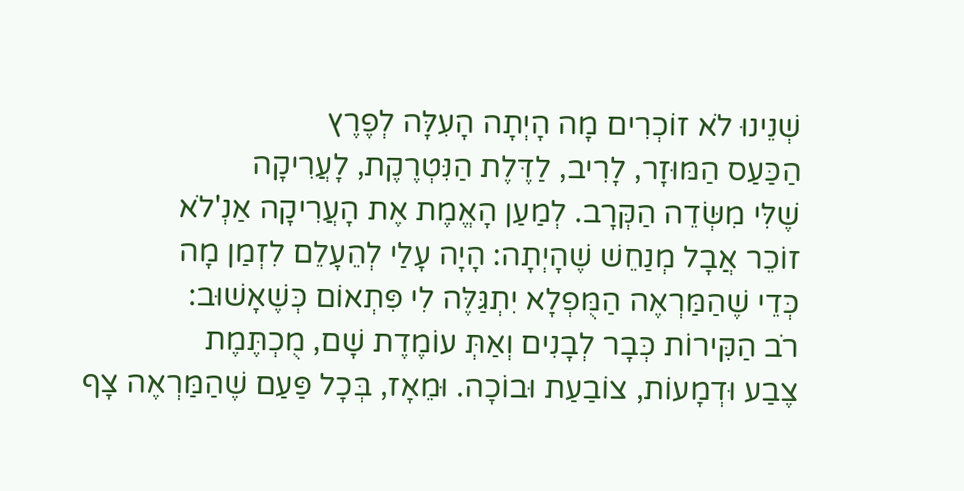שְׁנֵינוּ לֹא זוֹכְרִים מָה הָיְתָה הָעִלָּה לְפֶרֶץ
הַכַּעַס הַמּוּזָר, לָרִיב, לַדֶּלֶת הַנִּטְרֶקֶת, לָעֲרִיקָה
שֶׁלִּי מִשְּׂדֵה הַקְּרָב. לְמַעַן הָאֱמֶת אֶת הָעֲרִיקָה אַנְ'לֹא
זוֹכֵר אֲבָל מְנַחֵשׁ שֶׁהָיְתָה: הָיָה עָלַי לְהֵעָלֵם לִזְמַן מָה
כְּדֵי שֶׁהַמַּרְאֶה הַמֻּפְלָא יִתְגַּלֶּה לִי פִּתְאוֹם כְּשֶׁאָשׁוּב:
רֹב הַקִּירוֹת כְּבָר לְבָנִים וְאַתְּ עוֹמֶדֶת שָׁם, מֻכְתֶּמֶת
צֶבַע וּדְמָעוֹת, צוֹבַעַת וּבוֹכָה. וּמֵאָז, בְּכָל פַּעַם שֶׁהַמַּרְאֶה צָף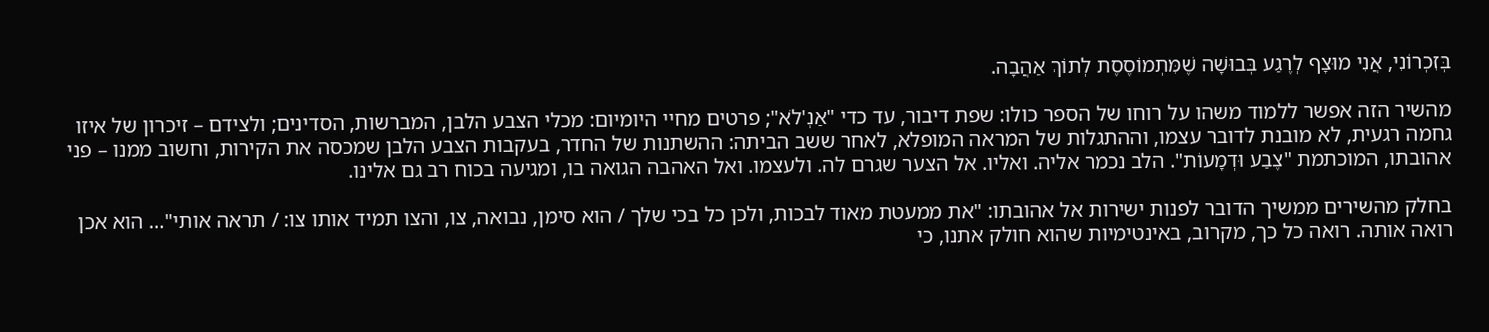בְּזִכְרוֹנִי, אֲנִי מוּצָף לְרֶגַע בְּבוּשָׁה שֶׁמִּתְמוֹסֶסֶת לְתוֹךְ אַהֲבָה.

מהשיר הזה אפשר ללמוד משהו על רוחו של הספר כולו: שפת דיבור, עד כדי "אַנְ'לֹא"; פרטים מחיי היומיום: מכלי הצבע הלבן, המברשות, הסדינים; ולצידם – זיכרון של איזו גחמה רגעית, לא מובנת לדובר עצמו, וההתגלות של המראה המופלא, לאחר ששב הביתה: ההשתנות של החדר, בעקבות הצבע הלבן שמכסה את הקירות, וחשוב ממנו – פני אהובתו, המוכתמת "צֶבַע וּדְמָעוֹת". הלב נכמר אליה. ואליו. אל הצער שגרם לה. ולעצמו. ואל האהבה הגואה בו, ומגיעה בכוח רב גם אלינו.

בחלק מהשירים ממשיך הדובר לפנות ישירות אל אהובתו: "את ממעטת מאוד לבכות, ולכן כל בכי שלך / הוא סימן, נבואה, צו, והצו תמיד אותו צו: / תראה אותי"… הוא אכן רואה אותה. רואה כל כך, מקרוב, באינטימיות שהוא חולק אתנו, כי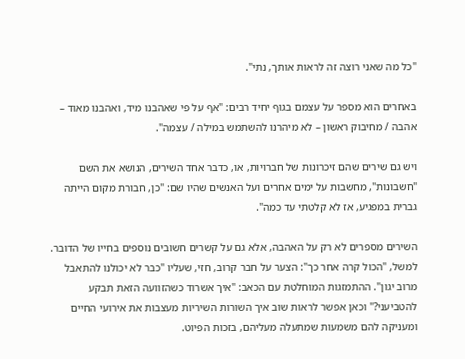"כל מה שאני רוצה זה לראות אותך, נתי".

באחרים הוא מספר על עצמם בגוף יחיד רבים: "אף על פי שאהבנו מיד, ואהבנו מאוד – אהבה / מחיבוק ראשון – לא מיהרנו להשתמש במילה / עצמה".

ויש גם שירים שהם זיכרונות של חברויות, או, כדבר אחד השירים, הנושא את השם "חשבונות", מחשבות על ימים אחרים ועל האנשים שהיו שם: "כן, חבורת מקום הייתה גברית במפגיע, אז לא קלטתי עד כמה".

השירים מספרים לא רק על האהבה, אלא גם על קשרים חשובים נוספים בחייו של הדובר. למשל, "הכול קרה אחר כך": הצער על חבר קרוב, חזי, שעליו "כבר לא יכולנו להתאבל מרוב יגון". ההתמזגות המוחלטת עם הכאב: "איך אשרוד כשהזוועה הזאת תבקע להטביעני?" וכאן אפשר לראות שוב איך השורות השיריות מעצבות את אירועי החיים ומעניקה להם משמעות שמתעלה מעליהם, בזכות הפיוט.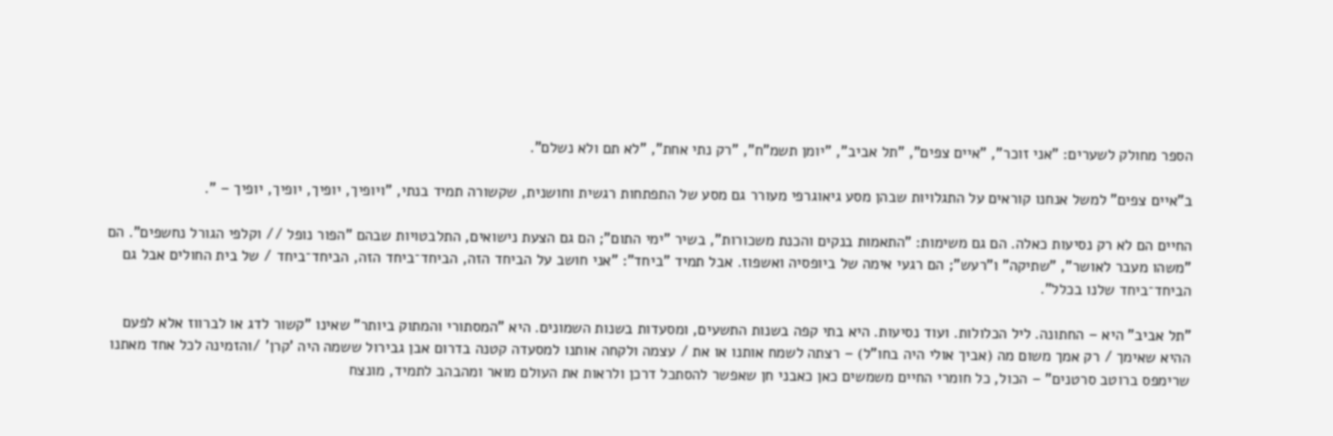הספר מחולק לשערים: "אני זוכר", "איים צפים", "תל אביב", "יומן תשמ"ח", "רק נתי אחת", "לא תם ולא נשלם".

ב"איים צפים" למשל אנחנו קוראים על התגלויות שבהן מסע גיאוגרפי מעורר גם מסע של התפתחות רגשית וחושנית, שקשורה תמיד בנתי, "ויופיך, יופיך, יופיך, יופיך – ".

החיים הם לא רק נסיעות כאלה. הם גם משימות: "התאמות בנקים והכנת משכורות", בשיר "ימי התום"; הם גם הצעת נישואים, התלבטויות שבהם "הפור נופל // וקלפי הגורל נחשפים". הם "משהו מעבר לאושר", "שתיקה" ו"רעש"; הם רגעי אימה של ביופסיה ואשפוז. אבל תמיד "ביחד": "אני חושב על הביחד הזה, הביחד־ביחד הזה, הביחד־ביחד / של בית החולים אבל גם הביחד־ביחד שלנו בכלל".

"תל אביב" היא – החתונה. ליל הכלולות. ועוד נסיעות. היא בתי קפה בשנות התשעים, ומסעדות בשנות השמונים. היא "המסתורי והמתוק ביותר" שאינו "קשור לדג או לברווז אלא לפעם ההיא שאימך / רק אמך משום מה (אביך אולי היה בחו"ל) – רצתה לשמח אותנו או את / עצמה ולקחה אותנו למסעדה קטנה בדרום אבן גבירול ששמה היה 'קרן' /והזמינה לכל אחד מאתנו שרימפס ברוטב סרטנים" – הכול, כל חומרי החיים משמשים כאן כאבני חן שאפשר להסתכל דרכן ולראות את העולם מואר ומהבהב לתמיד, מונצח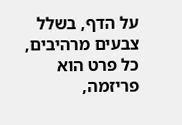על הדף, בשלל צבעים מרהיבים, כל פרט הוא פריזמה,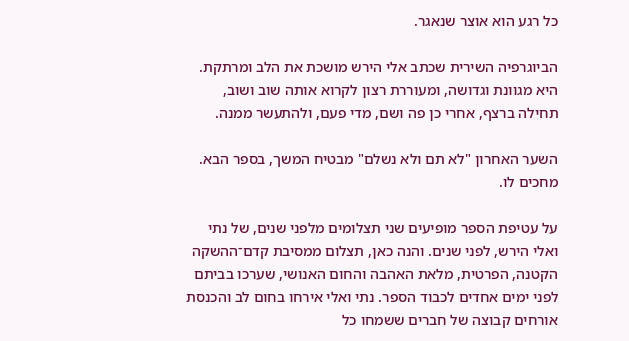כל רגע הוא אוצר שנאגר.

הביוגרפיה השירית שכתב אלי הירש מושכת את הלב ומרתקת. היא מגוונת וגדושה, ומעוררת רצון לקרוא אותה שוב ושוב, תחילה ברצף, אחרי כן פה ושם, מדי פעם, ולהתעשר ממנה.

השער האחרון "לא תם ולא נשלם" מבטיח המשך, בספר הבא. מחכים לו.

על עטיפת הספר מופיעים שני תצלומים מלפני שנים, של נתי ואלי הירש, לפני שנים. והנה כאן, תצלום ממסיבת קדם־ההשקה הקטנה, הפרטית, מלאת האהבה והחום האנושי, שערכו בביתם לפני ימים אחדים לכבוד הספר. נתי ואלי אירחו בחום לב והכנסת אורחים קבוצה של חברים ששמחו כל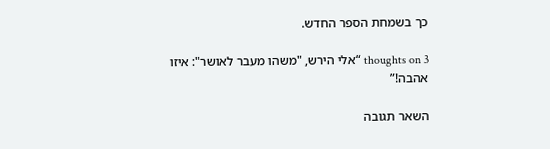כך בשמחת הספר החדש.

3 thoughts on “אלי הירש, "משהו מעבר לאושר": איזו אהבה!”

השאר תגובה